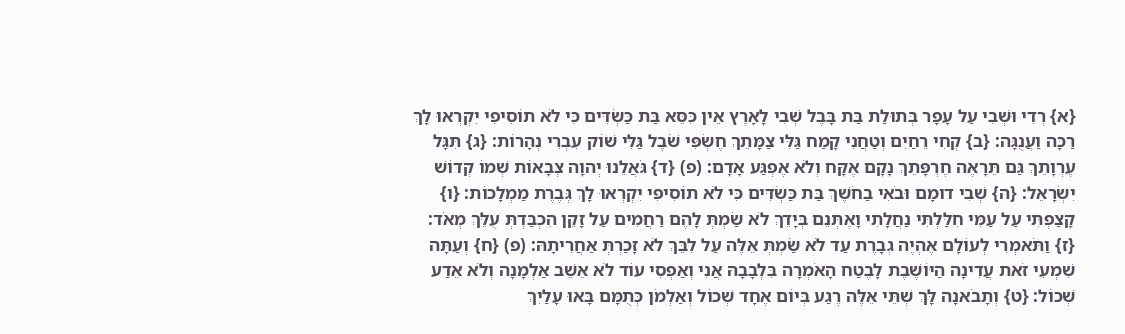{א} רְדִי וּשְׁבִי עַל עָפָר בְּתוּלַת בַּת בָּבֶל שְׁבִי לָאָרֶץ אֵין כִּסֵּא בַּת כַּשְׂדִּים כִּי לֹא תוֹסִיפִי יִקְרְאוּ לָךְ רַכָּה וַעֲנֻגָּה: {ב} קְחִי רֵחַיִם וְטַחֲנִי קָמַח גַּלִּי צַמָּתֵךְ חֶשְׂפִּי שֹׁבֶל גַּלִּי שׁוֹק עִבְרִי נְהָרוֹת: {ג} תִּגָּל עֶרְוָתֵךְ גַּם תֵּרָאֶה חֶרְפָּתֵךְ נָקָם אֶקָּח וְלֹא אֶפְגַּע אָדָם: (פ) {ד} גֹּאֲלֵנוּ יְהוָה צְבָאוֹת שְׁמוֹ קְדוֹשׁ יִשְׂרָאֵל: {ה} שְׁבִי דוּמָם וּבֹאִי בַחֹשֶׁךְ בַּת כַּשְׂדִּים כִּי לֹא תוֹסִיפִי יִקְרְאוּ לָךְ גְּבֶרֶת מַמְלָכוֹת: {ו} קָצַפְתִּי עַל עַמִּי חִלַּלְתִּי נַחֲלָתִי וָאֶתְּנֵם בְּיָדֵךְ לֹא שַׂמְתְּ לָהֶם רַחֲמִים עַל זָקֵן הִכְבַּדְתְּ עֻלֵּךְ מְאֹד: {ז} וַתֹּאמְרִי לְעוֹלָם אֶהְיֶה גְבָרֶת עַד לֹא שַׂמְתְּ אֵלֶּה עַל לִבֵּךְ לֹא זָכַרְתְּ אַחֲרִיתָהּ: (פ) {ח} וְעַתָּה שִׁמְעִי זֹאת עֲדִינָה הַיּוֹשֶׁבֶת לָבֶטַח הָאֹמְרָה בִּלְבָבָהּ אֲנִי וְאַפְסִי עוֹד לֹא אֵשֵׁב אַלְמָנָה וְלֹא אֵדַע שְׁכוֹל: {ט} וְתָבֹאנָה לָּךְ שְׁתֵּי אֵלֶּה רֶגַע בְּיוֹם אֶחָד שְׁכוֹל וְאַלְמֹן כְּתֻמָּם בָּאוּ עָלַיִךְ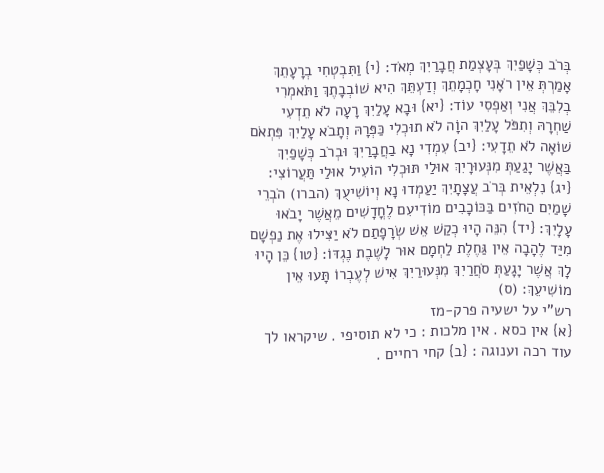בְּרֹב כְּשָׁפַיִךְ בְּעָצְמַת חֲבָרַיִךְ מְאֹד: {י} וַתִּבְטְחִי בְרָעָתֵךְ אָמַרְתְּ אֵין רֹאָנִי חָכְמָתֵךְ וְדַעְתֵּךְ הִיא שׁוֹבְבָתֶךְ וַתֹּאמְרִי בְלִבֵּךְ אֲנִי וְאַפְסִי עוֹד: {יא} וּבָא עָלַיִךְ רָעָה לֹא תֵדְעִי שַׁחְרָהּ וְתִפֹּל עָלַיִךְ הוָֹה לֹא תוּכְלִי כַּפְּרָהּ וְתָבֹא עָלַיִךְ פִּתְאֹם שׁוֹאָה לֹא תֵדָעִי: {יב} עִמְדִי נָא בַחֲבָרַיִךְ וּבְרֹב כְּשָׁפַיִךְ בַּאֲשֶׁר יָגַעַתְּ מִנְּעוּרָיִךְ אוּלַי תּוּכְלִי הוֹעִיל אוּלַי תַּעֲרוֹצִי: {יג} נִלְאֵית בְּרֹב עֲצָתָיִךְ יַעַמְדוּ נָא וְיוֹשִׁיעֻךְ (הברו) הֹבְרֵי שָׁמַיִם הַחֹזִים בַּכּוֹכָבִים מוֹדִיעִם לֶחֳדָשִׁים מֵאֲשֶׁר יָבֹאוּ עָלָיִךְ: {יד} הִנֵּה הָיוּ כְקַשׁ אֵשׁ שְׂרָפָתַם לֹא יַצִּילוּ אֶת נַפְשָׁם מִיַּד לֶהָבָה אֵין גַּחֶלֶת לַחְמָם אוּר לָשֶׁבֶת נֶגְדּוֹ: {טו} כֵּן הָיוּ לָךְ אֲשֶׁר יָגָעַתְּ סֹחֲרַיִךְ מִנְּעוּרַיִךְ אִישׁ לְעֶבְרוֹ תָּעוּ אֵין מוֹשִׁיעֵךְ: (ס)
רש"י על ישעיה פרק-מז
{א} אין כסא . אין מלכות : כי לא תוסיפי . שיקראו לך עוד רכה וענוגה : {ב} קחי רחיים .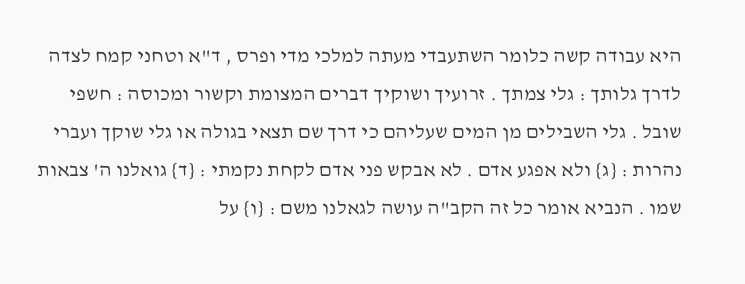היא עבודה קשה כלומר השתעבדי מעתה למלכי מדי ופרס , ד"א וטחני קמח לצדה לדרך גלותך : גלי צמתך . זרועיך ושוקיך דברים המצומת וקשור ומכוסה : חשפי שובל . גלי השבילים מן המים שעליהם כי דרך שם תצאי בגולה או גלי שוקך ועברי נהרות : {ג} ולא אפגע אדם . לא אבקש פני אדם לקחת נקמתי : {ד} גואלנו ה' צבאות שמו . הנביא אומר כל זה הקב"ה עושה לגאלנו משם : {ו} על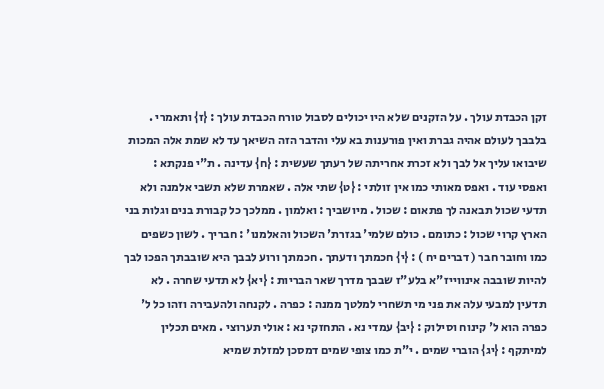זקן הכבדת עולך . על הזקנים שלא היו יכולים לסבול טורח הכבדת עולך : {ז} ותאמרי . בלבבך לעולם אהיה גברת ואין פורענות בא עלי והדבר הזה השיאך עד לא שמת אלה המכות שיבואו עליך אל לבך ולא זכרת אחריתה של רעתך שעשית : {ח} עדינה . ת"י פנקתא : ואפסי עוד . ואפס מאותי כמו אין זולתי : {ט} שתי אלה . שאמרת שלא תשבי אלמנה ולא תדעי שכול תבאנה לך פתאום : שכול . מיושביך : ואלמון . ממלכך כל קבורת בנים וגלות בני הארץ קרוי שכול : כתומם . כולם שלמי' בגזרת' השכול והאלמנו' : חבריך . לשון כשפים כמו וחובר חבר ( דברים יח ) : {י} חכמתך ודעתך . חכמתך ורוע לבבך היא שובבתך הפכו לבך להיות שובבה אינווייז"א בלע"ז שבבך מדרך שאר הבריות : {יא} לא תדעי שחרה . לא תדעין למבעי עלה את פני מי תשחרי למלטך ממנה : כפרה . לקנחה ולהעבירה וזהו כל ל' כפרה הוא ל' קינוח וסילוק : {יב} עמדי נא . התחזקי נא : אולי תערוצי . מאים תכלין למיתקף : {יג} הוברי שמים . י"ת כמו צופי שמים דמסכן למזלת שמיא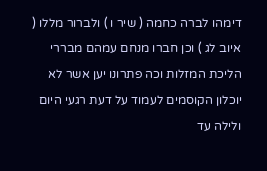דימהו לברה כחמה ( שיר ו ) ולברור מללו ( איוב לג ) וכן חברו מנחם עמהם מבררי הליכת המזלות וכה פתרונו יען אשר לא יוכלון הקוסמים לעמוד על דעת רגעי היום ולילה עד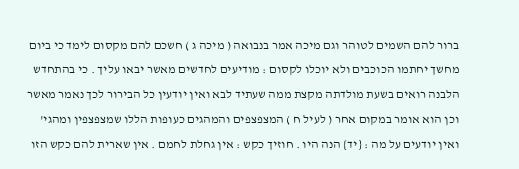ברור להם השמים לטוהר וגם מיכה אמר בנבואה ( מיכה ג ) חשכם להם מקסום לימד כי ביום מחשך יחתמו הכוכבים ולא יוכלו לקסום : מודיעים לחדשים מאשר יבאו עליך . כי בהתחדש הלבנה רואים בשעת מולדתה מקצת ממה שעתיד לבא ואין יודעין כל הבירור לכך נאמר מאשר וכן הוא אומר במקום אחר ( לעיל ח ) המצפצפים והמהגים כעופות הללו שמצפצפין ומהגי' ואין יודעים על מה : {יד} הנה היו . חוזיך כקש : אין גחלת לחמם . אין שארית להם כקש הזו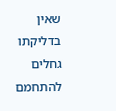שאין בדליקתו גחלים להתחמם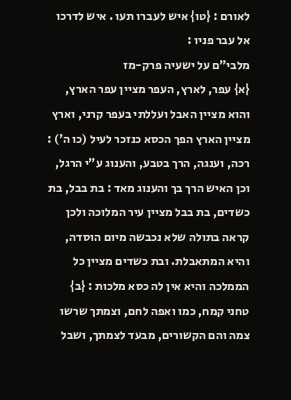לאורם : {טו} איש לעברו תעו . איש לדרכו אל עבר פניו :
מלבי"ם על ישעיה פרק-מז
{א} עפר, לארץ, העפר מציין עפר הארץ, והוא מציין האבל ועללתי בעפר קרני, וארץ מציין הארץ הפך הכסא כנזכר לעיל (כו ה') : רכה, וענגה, הרך בטבע, והענוג ע"י הרגל, וכן האיש הרך בך והענוג מאד : בת בבל, בת כשדים, בת בבל מציין עיר המלוכה ולכן קראה בתולה שלא נכבשה מיום הוסדה, והיא המתאבלת. ובת כשדים מציין כל הממלכה והיא אין לה כסא מלכות : {ב} טחני קמח, כמו ואפה לחם, וצמתך שרשו צמה והם הקשורים, מבעד לצמתך, ושבל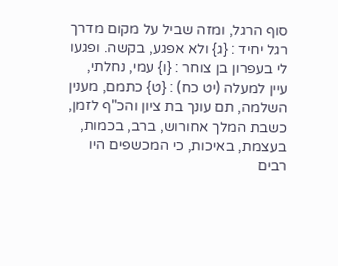סוף הרגל, ומזה שביל על מקום מדרך רגל יחיד : {ג} ולא אפגע, בקשה. ופגעו לי בעפרון בן צוחר : {ו} עמי, נחלתי, עיין למעלה (יט כח) : {ט} כתמם, מענין השלמה, תם עונך בת ציון והכ"ף לזמן, כשבת המלך אחורוש, ברב, בכמות, בעצמת, באיכות, כי המכשפים היו רבים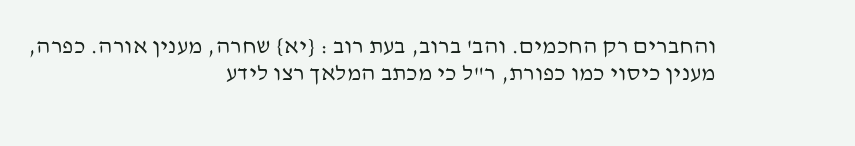והחברים רק החכמים. והב' ברוב, בעת רוב : {יא} שחרה, מענין אורה. כפרה, מענין כיסוי כמו כפורת, ר"ל כי מכתב המלאך רצו לידע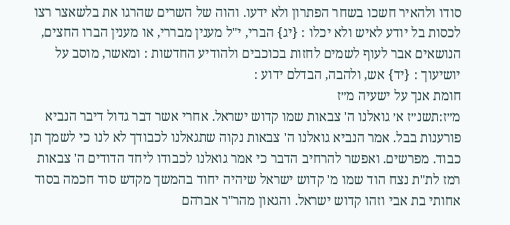סודו ולהאיר חשכו בשחר הפתרון ולא ידעו. והוה של השרים שהרגו את בלשאצר רצו לכסות בל יודע לאיש ולא יכלו : {יג} הברי, י"ל מענין מבררי, או מענין הברו החצים, הנושאים אבר לעוף לשמים לחזות בכוכבים ולהודיע החדשות : ומאשר, מוסב על יושיעוך : {יד} אש, ולהבה, הבדלם ידוע :
חומת אנך על ישעיה מ״ז
מ״ז:תשנ״ז א׳ גואלנו ה' צבאות שמו קדוש ישראל. אחרי אשר דבר גדול דיבר הנביא פורענות בבל. אמר הנביא גואלנו ה' צבאות נקוה שתגאלנו לכבודך לא לנו כי לשמך תן כבוד. מפרשים. ואפשר להרחיב הדבר כי אמר גואלנו לכבודו ליחד הדודים ה' צבאות רמז לת"ת נצח הוד שמו מ' קדוש ישראל שיהיה יחוד בהמשך מקדש סוד חכמה בסוד אחותי בת אבי וזהו קדוש ישראל. והגאון מהר"ר אברהם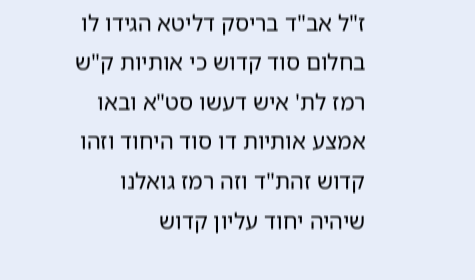ז"ל אב"ד בריסק דליטא הגידו לו בחלום סוד קדוש כי אותיות ק"ש רמז לת' איש דעשו סט"א ובאו אמצע אותיות דו סוד היחוד וזהו קדוש זהת"ד וזה רמז גואלנו שיהיה יחוד עליון קדוש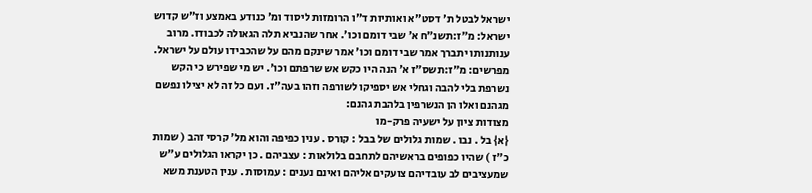ישראל לבטל ת' דסט"א ואותיות ד"ו הרומזות ליסוד ומ' כנודע באמצע וז"ש קדוש ישראל: מ״ז:תשנ״ח א׳ שבי דומם וכו'. אחר שהנביא תלה הגאולה לכבודו. מרוב ענותנותו יתברך אמר שבי דומם וכו' אמר שינקם מהם על שהכבידו עולם על ישראל. מפרשים: מ״ז:תשס״ז א׳ הנה היו כקש אש שרפתם וכו'. יש מי שפירש כי הקש נשרפת בלי להבה וגחלי אש יספיקו לשורפה וזהו בעה"ז. ועם כל זה לא יצילו נפשם מגהנם ואלו הן הנשרפין בלהבת גהנם:
מצודות ציון על ישעיה פרק-מו
{א} בל . נבו . שמות גלולים של בבל : קורס . ענין כפיפה והוא מל' קרסי זהב ( שמות כ"ז ) שהיו כפופים בראשיהם לתחבם בלולאות : עצביהם . כן יקראו הגלולים ע"ש שמעציבים לב עובדיהם צועקים אליהם ואינם נענים : עמוסות . ענין הטענת משא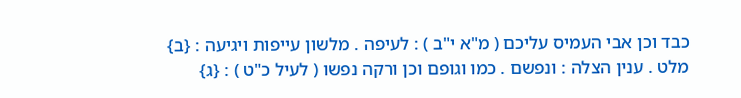כבד וכן אבי העמיס עליכם ( מ"א י"ב ) : לעיפה . מלשון עייפות ויגיעה : {ב} מלט . ענין הצלה : ונפשם . כמו וגופם וכן ורקה נפשו ( לעיל כ"ט ) : {ג}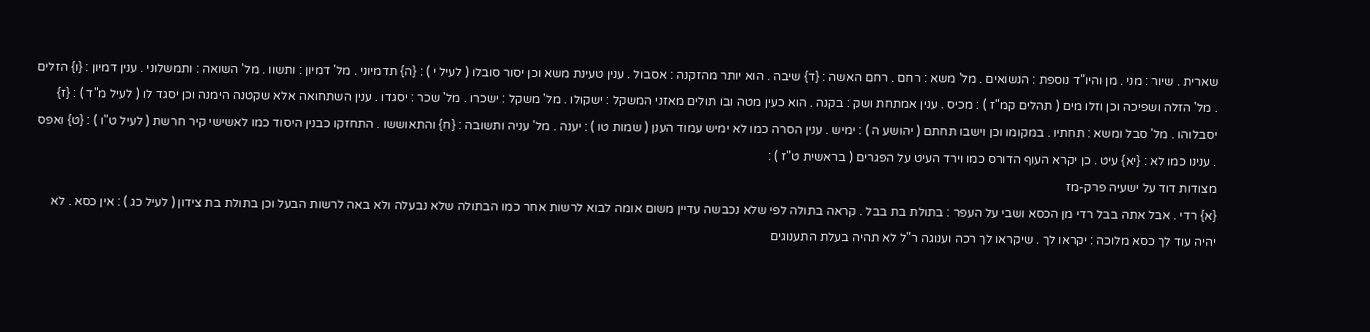שארית . שיור : מני . מן והיו"ד נוספת : הנשואים . מל' משא : רחם . רחם האשה : {ד} שיבה . הוא יותר מהזקנה : אסבול . ענין טעינת משא וכן יסור סובלו ( לעיל י ) : {ה} תדמיוני . מל' דמיון : ותשוו . מל' השואה : ותמשלוני . ענין דמיון : {ו} הזלים . מל' הזלה ושפיכה וכן וזלו מים ( תהלים קמ"ז ) : מכיס . ענין אמתחת ושק : בקנה . הוא כעין מטה ובו תולים מאזני המשקל : ישקולו . מל' משקל : ישכרו . מל' שכר : יסגדו . ענין השתחואה אלא שקטנה הימנה וכן יסגד לו ( לעיל מ"ד ) : {ז} יסבלוהו . מל' סבל ומשא : תחתיו . במקומו וכן וישבו תחתם ( יהושע ה ) : ימיש . ענין הסרה כמו לא ימיש עמוד הענן ( שמות טו ) : יענה . מל' עניה ותשובה : {ח} והתאוששו . התחזקו כבנין היסוד כמו לאשישי קיר חרשת ( לעיל ט"ו ) : {ט} ואפס . ענינו כמו לא : {יא} עיט . כן יקרא העוף הדורס כמו וירד העיט על הפגרים ( בראשית ט"ז ) :
מצודות דוד על ישעיה פרק-מז
{א} רדי . אבל אתה בבל רדי מן הכסא ושבי על העפר : בתולת בת בבל . קראה בתולה לפי שלא נכבשה עדיין משום אומה לבוא לרשות אחר כמו הבתולה שלא נבעלה ולא באה לרשות הבעל וכן בתולת בת צידון ( לעיל כג ) : אין כסא . לא יהיה עוד לך כסא מלוכה : יקראו לך . שיקראו לך רכה וענוגה ר"ל לא תהיה בעלת התענוגים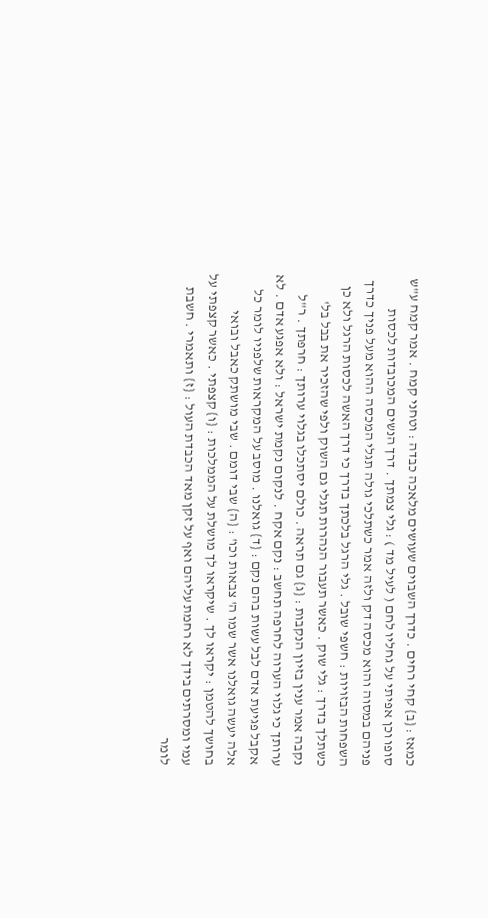כמאז : {ב} קחי רחים . כדרך השבוים שעושים מלאכה כבדה : וטחני קמח . אמר קמח ע"ש סופו וכן אפיתי על גחליו לחם ( לעיל מד ) : גלי צמתך . דרך הנשים המכובדות לכסות פניהם במסוה והוא מכסה דק ולזה אמר כשתלכי גולה תגלי המכסה ההוא מעל פניך כדרך השפחות הבזויות : חשפי שובל . גלי הרגל בלכתך בדרך כי דרך האשה לכסות הרגל ולא כן כשתלך בדרך : גלי שוק . כאשר תעבור הנהרות תגלי גם השוק ולפי שהזכיר את בבל בל' נקבה אמר ענין בזיון הנקבות : {ג} גם תראה . כולם יסתכלו בגלוי ערותך : חרפתך . ר"ל ערותך כי גלוי הערוה לחרפה תחשב : נקם אקח . לנקום נקמת ישראל : ולא אפגע אדם . לא אקבל פגיעת אדם לבל עשות בהם נקם : {ד} גואלנו . מוסב על המקראות שלפניו לומר כל אלה יעשה גואלנו אשר שמו ה' צבאות וכו' : {ה} שבי דומם . שבי מושתק כאבל ובואי בחושך להטמן : יקראו לך . שיקראו לך מושלת על הממלכות : {ו} קצפתי . כאשר קצפתי על עמי ומסרתים בידך לא רחמת עליהם ואף על זקן מאד הכבדת העול : {ז} ותאמרי . חשבת לומר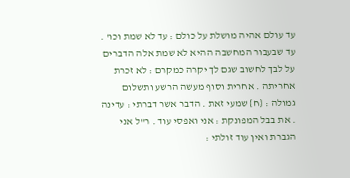עד עולם אהיה מושלת על כולם : עד לא שמת וכו' . עד שבעבור המחשבה ההיא לא שמת אלה הדברים על לבך לחשוב שגם לך יקרה כמקרם : לא זכרת אחריתה . אחרית וסוף מעשה הרשע ותשלום גמולה : {ח} שמעי זאת . הדבר אשר דברתי : עדינה . את בבל המפונקת : אני ואפסי עוד . ר"ל אני הגברת ואין עוד זולתי :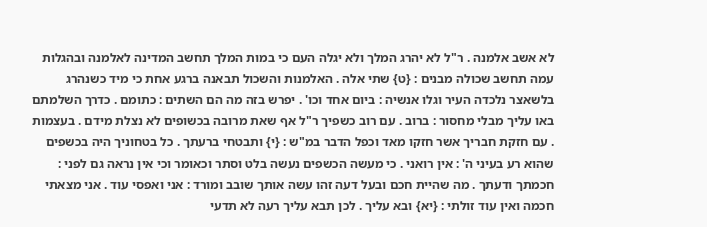לא אשב אלמנה . ר"ל לא יהרג המלך ולא יגלה העם כי במות המלך תחשב המדינה לאלמנה ובהגלות עמה תחשב שכולה מבנים : {ט} שתי אלה . האלמנות והשכול תבאנה ברגע אחת כי מיד כשנהרג בלשאצר נלכדה העיר וגלו אנשיה : ביום אחד וכו' . יפרש בזה מה הם השתים : כתומם . כדרך השלמתם באו עליך מבלי מחסור : ברוב . עם רוב כשפיך ר"ל אף שאת מרובה בכשופים לא נצלת מידם . בעצמות . עם חזקת חבריך אשר חזקו מאד וכפל הדבר במ"ש : {י} ותבטחי ברעתך . כל בטחוניך היה בכשפים שהוא רע בעיני ה' : אין רואני . כי מעשה הכשפים נעשה בלט וסתר וכאומר וכי אין נראה גם לפני : חכמתך ודעתך . מה שהיית חכם ובעל דעה זהו עשה אותך שובב ומורד : אני ואפסי עוד . אני מצאתי חכמה ואין עוד זולתי : {יא} ובא עליך . לכן תבא עליך רעה לא תדעי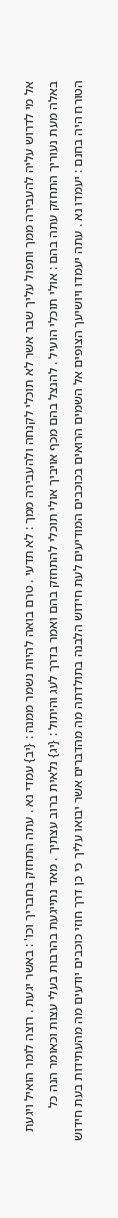אל מי לדרוש עליה להעבירה ממך ותפול עליך שבר אשר לא תוכלי לקנחה ולהעבירה ממך : לא תדעי . טרם בואה להיות נשמר ממנה : {יב} עמדי נא . עתה התחזק בחבריך וכו' : באשר יגעת . רוצה לומר הואיל ויגעת באלה מעת נעוריך התחזק עתה בהם : אולי תוכלי הועיל . להנצל בהם מכף אויביך אולי תוכלי להתחזק בהם ואמר בדרך לעג והיתול : {יג} נלאית ברוב עצתיך . מאד נתייגעת בהרבות בעלי עצות וכאומר הנה כל הטורח היה בחנם : יעמדו נא . עתה יעמדו ויושיעך הצופים אל השמים הרואים בכוכבים המודיעים לעת חידוש הלבנה בתולדתה מה מהדברים אשר יבואו עליך כי כן דרך חוזי כוכבים יודעים מה מהעתידות בעת חידוש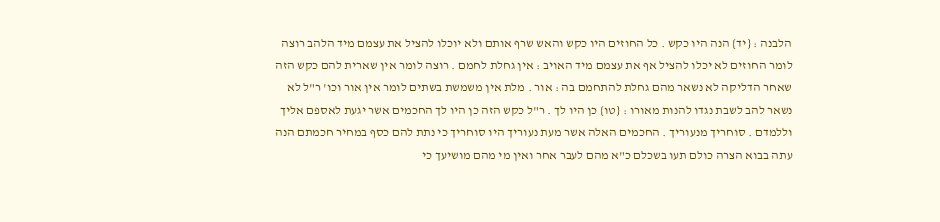הלבנה : {יד} הנה היו כקש . כל החוזים היו כקש והאש שרף אותם ולא יוכלו להציל את עצמם מיד הלהב רוצה לומר החוזים לא יכלו להציל אף את עצמם מיד האויב : אין גחלת לחמם . רוצה לומר אין שארית להם כקש הזה שאחר הדליקה לא נשאר מהם גחלת להתחמם בה : אור . מלת אין משמשת בשתים לומר אין אור וכו' ר"ל לא נשאר להב לשבת נגדו להנות מאורו : {טו} כן היו לך . ר"ל כקש הזה כן היו לך החכמים אשר יגעת לאספם אליך וללמדם . סוחריך מנעוריך . החכמים האלה אשר מעת נעוריך היו סוחריך כי נתת להם כסף במחיר חכמתם הנה עתה בבוא הצרה כולם תעו בשכלם כ"א מהם לעבר אחר ואין מי מהם מושיעך כי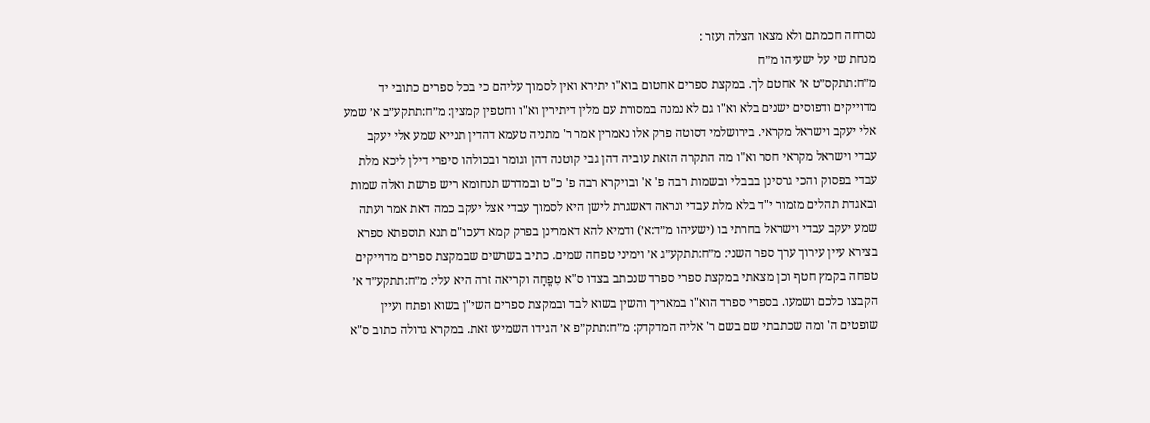נסרחה חכמתם ולא מצאו הצלה ועזר :
מנחת שי על ישעיהו מ״ח
מ״ח:תתקס״ט א׳ אחטם לך. במקצת ספרים אחטום בוא"ו יתירא ואין לסמוך עליהם כי בכל ספרים כתובי יד מדוייקים ודפוסים ישנים בלא וא"ו גם לא נמנה במסורת עם מלין דיתירין וא"ו וחטפין קמצין: מ״ח:תתקע״ב א׳ שמע אלי יעקב וישראל מקראי. בירושלמי דסוטה פרק אלו נאמרין אמר ר' מתניה טעמא דהדין תנייא שמע אלי יעקב עבדי וישראל מקראי חסר וא"ו מה התקרה הזאת עוביה דהן גבי קוטנה דהן וגומר ובכולהו סיפרי דילן ליכא מלת עבדי בפסוק והכי גרסינן בבבלי ובשמות רבה פ' א' ובויקרא רבה פ' כ"ט ובמדרש תנחומא ריש פרשת ואלה שמות ובאגדת תהלים מזמור י"ד בלא מלת עבדי ונראה דאשגרת לישן היא לסמוך עבדי אצל יעקב כמה דאת אמר ועתה שמע יעקב עבדי וישראל בחרתי בו (ישעיהו מ״ד:א׳) ודמיא להא דאמרינן בפרק קמא דעכו"ם תנא תוספתא ספרא בצירא עיין עירוך ערך ספר השני: מ״ח:תתקע״ג א׳ וימיני טפחה שמים. כתיב בשרשים שבמקצת ספרים מדוייקים טפחה בקמץ חטף וכן מצאתי במקצת ספרי ספרד שנכתב בצדו ס"א טִפֳחָה וקריאה זרה היא עלי: מ״ח:תתקע״ד א׳ הקבצו כלכם ושמעו. בספרי ספרד הוא"ו במאריך והשין בשוא לבד ובמקצת ספרים השי"ן בשוא ופתח ועיין שופטים ה' ומה שכתבתי שם בשם ר' אליה המדקדק: מ״ח:תתק״פ א׳ הגידו השמיעו זאת. במקרא גדולה כתוב ס"א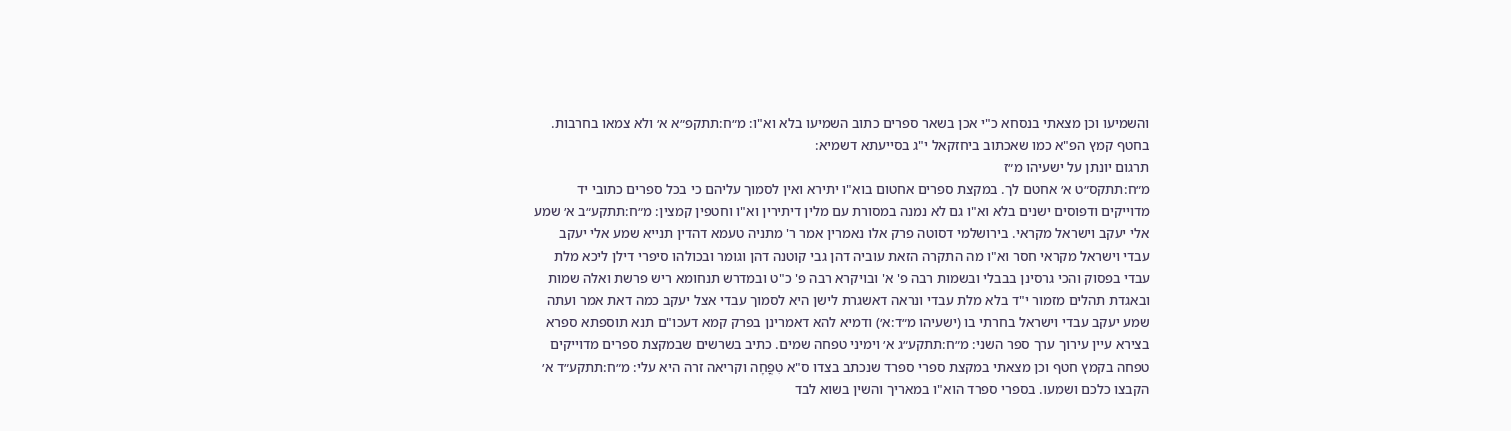והשמיעו וכן מצאתי בנסחא כ"י אכן בשאר ספרים כתוב השמיעו בלא וא"ו: מ״ח:תתקפ״א א׳ ולא צמאו בחרבות. בחטף קמץ הפ"א כמו שאכתוב ביחזקאל י"ג בסייעתא דשמיא:
תרגום יונתן על ישעיהו מ״ז
מ״ח:תתקס״ט א׳ אחטם לך. במקצת ספרים אחטום בוא"ו יתירא ואין לסמוך עליהם כי בכל ספרים כתובי יד מדוייקים ודפוסים ישנים בלא וא"ו גם לא נמנה במסורת עם מלין דיתירין וא"ו וחטפין קמצין: מ״ח:תתקע״ב א׳ שמע אלי יעקב וישראל מקראי. בירושלמי דסוטה פרק אלו נאמרין אמר ר' מתניה טעמא דהדין תנייא שמע אלי יעקב עבדי וישראל מקראי חסר וא"ו מה התקרה הזאת עוביה דהן גבי קוטנה דהן וגומר ובכולהו סיפרי דילן ליכא מלת עבדי בפסוק והכי גרסינן בבבלי ובשמות רבה פ' א' ובויקרא רבה פ' כ"ט ובמדרש תנחומא ריש פרשת ואלה שמות ובאגדת תהלים מזמור י"ד בלא מלת עבדי ונראה דאשגרת לישן היא לסמוך עבדי אצל יעקב כמה דאת אמר ועתה שמע יעקב עבדי וישראל בחרתי בו (ישעיהו מ״ד:א׳) ודמיא להא דאמרינן בפרק קמא דעכו"ם תנא תוספתא ספרא בצירא עיין עירוך ערך ספר השני: מ״ח:תתקע״ג א׳ וימיני טפחה שמים. כתיב בשרשים שבמקצת ספרים מדוייקים טפחה בקמץ חטף וכן מצאתי במקצת ספרי ספרד שנכתב בצדו ס"א טִפֳחָה וקריאה זרה היא עלי: מ״ח:תתקע״ד א׳ הקבצו כלכם ושמעו. בספרי ספרד הוא"ו במאריך והשין בשוא לבד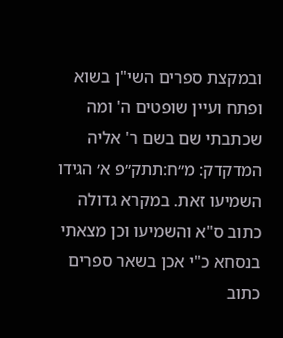ובמקצת ספרים השי"ן בשוא ופתח ועיין שופטים ה' ומה שכתבתי שם בשם ר' אליה המדקדק: מ״ח:תתק״פ א׳ הגידו השמיעו זאת. במקרא גדולה כתוב ס"א והשמיעו וכן מצאתי בנסחא כ"י אכן בשאר ספרים כתוב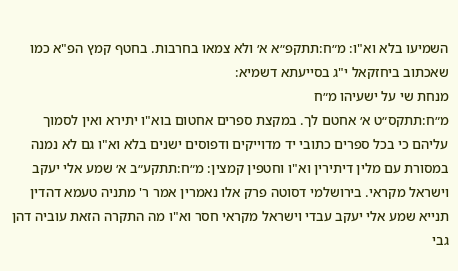השמיעו בלא וא"ו: מ״ח:תתקפ״א א׳ ולא צמאו בחרבות. בחטף קמץ הפ"א כמו שאכתוב ביחזקאל י"ג בסייעתא דשמיא:
מנחת שי על ישעיהו מ״ח
מ״ח:תתקס״ט א׳ אחטם לך. במקצת ספרים אחטום בוא"ו יתירא ואין לסמוך עליהם כי בכל ספרים כתובי יד מדוייקים ודפוסים ישנים בלא וא"ו גם לא נמנה במסורת עם מלין דיתירין וא"ו וחטפין קמצין: מ״ח:תתקע״ב א׳ שמע אלי יעקב וישראל מקראי. בירושלמי דסוטה פרק אלו נאמרין אמר ר' מתניה טעמא דהדין תנייא שמע אלי יעקב עבדי וישראל מקראי חסר וא"ו מה התקרה הזאת עוביה דהן גבי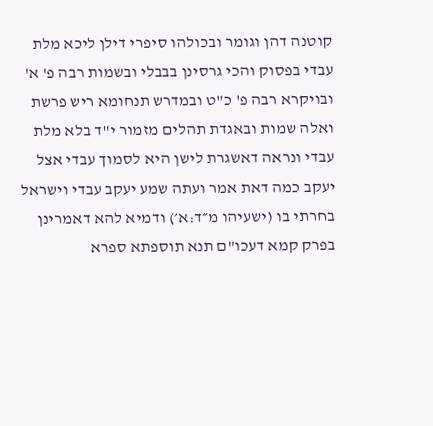קוטנה דהן וגומר ובכולהו סיפרי דילן ליכא מלת עבדי בפסוק והכי גרסינן בבבלי ובשמות רבה פ' א' ובויקרא רבה פ' כ"ט ובמדרש תנחומא ריש פרשת ואלה שמות ובאגדת תהלים מזמור י"ד בלא מלת עבדי ונראה דאשגרת לישן היא לסמוך עבדי אצל יעקב כמה דאת אמר ועתה שמע יעקב עבדי וישראל בחרתי בו (ישעיהו מ״ד:א׳) ודמיא להא דאמרינן בפרק קמא דעכו"ם תנא תוספתא ספרא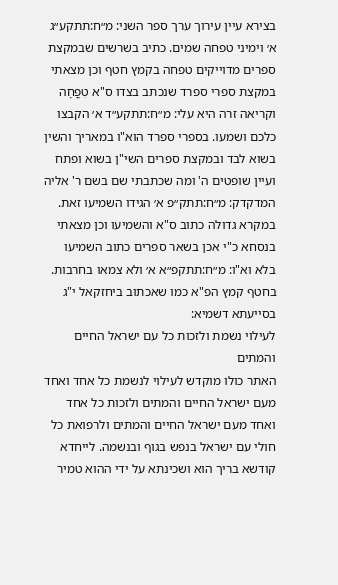בצירא עיין עירוך ערך ספר השני: מ״ח:תתקע״ג א׳ וימיני טפחה שמים. כתיב בשרשים שבמקצת ספרים מדוייקים טפחה בקמץ חטף וכן מצאתי במקצת ספרי ספרד שנכתב בצדו ס"א טִפֳחָה וקריאה זרה היא עלי: מ״ח:תתקע״ד א׳ הקבצו כלכם ושמעו. בספרי ספרד הוא"ו במאריך והשין בשוא לבד ובמקצת ספרים השי"ן בשוא ופתח ועיין שופטים ה' ומה שכתבתי שם בשם ר' אליה המדקדק: מ״ח:תתק״פ א׳ הגידו השמיעו זאת. במקרא גדולה כתוב ס"א והשמיעו וכן מצאתי בנסחא כ"י אכן בשאר ספרים כתוב השמיעו בלא וא"ו: מ״ח:תתקפ״א א׳ ולא צמאו בחרבות. בחטף קמץ הפ"א כמו שאכתוב ביחזקאל י"ג בסייעתא דשמיא:
לעילוי נשמת ולזכות כל עם ישראל החיים והמתים
האתר כולו מוקדש לעילוי לנשמת כל אחד ואחד מעם ישראל החיים והמתים ולזכות כל אחד ואחד מעם ישראל החיים והמתים ולרפואת כל חולי עם ישראל בנפש בגוף ובנשמה. לייחדא קודשא בריך הוא ושכינתא על ידי ההוא טמיר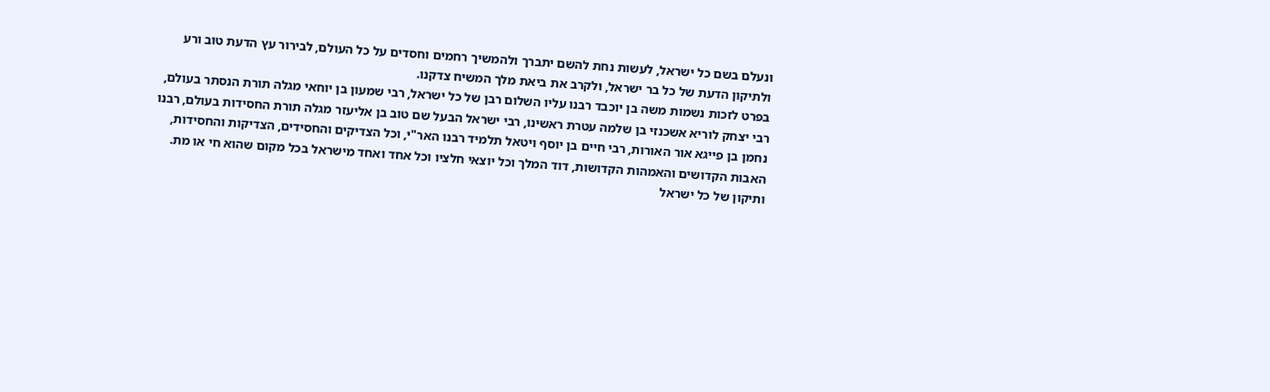ונעלם בשם כל ישראל, לעשות נחת להשם יתברך ולהמשיך רחמים וחסדים על כל העולם, לבירור עץ הדעת טוב ורע ולתיקון הדעת של כל בר ישראל, ולקרב את ביאת מלך המשיח צדקנו.
בפרט לזכות נשמות משה בן יוכבד רבנו עליו השלום רבן של כל ישראל, רבי שמעון בן יוחאי מגלה תורת הנסתר בעולם, רבי יצחק לוריא אשכנזי בן שלמה עטרת ראשינו, רבי ישראל הבעל שם טוב בן אליעזר מגלה תורת החסידות בעולם, רבנו נחמן בן פייגא אור האורות, רבי חיים בן יוסף ויטאל תלמיד רבנו האר"י, וכל הצדיקים והחסידים, הצדיקות והחסידות, האבות הקדושים והאמהות הקדושות, דוד המלך וכל יוצאי חלציו וכל אחד ואחד מישראל בכל מקום שהוא חי או מת.
ותיקון של כל ישראל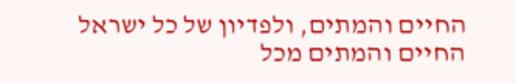החיים והמתים, ולפדיון של כל ישראל החיים והמתים מכל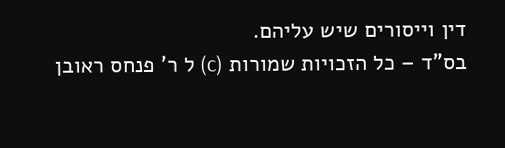דין וייסורים שיש עליהם.
בס"ד – כל הזכויות שמורות (c) ל ר' פנחס ראובן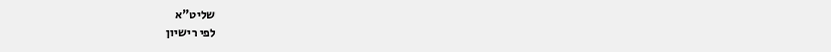שליט"א
לפי רישיון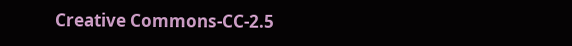Creative Commons-CC-2.5